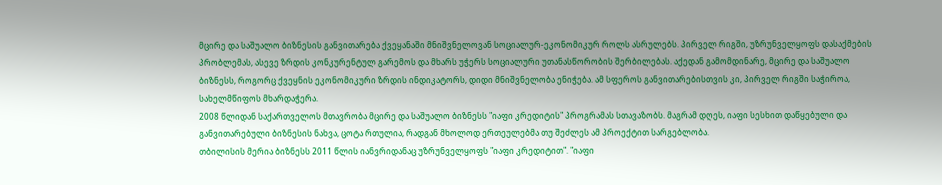მცირე და საშუალო ბიზნესის განვითარება ქვეყანაში მნიშვნელოვან სოციალურ-ეკონომიკურ როლს ასრულებს. პირველ რიგში, უზრუნველყოფს დასაქმების პრობლემას, ასევე ზრდის კონკურენტულ გარემოს და მხარს უჭერს სოციალური უთანასწორობის შერბილებას. აქედან გამომდინარე, მცირე და საშუალო ბიზნესს, როგორც ქვეყნის ეკონომიკური ზრდის ინდიკატორს, დიდი მნიშვნელობა ენიჭება. ამ სფეროს განვითარებისთვის კი, პირველ რიგში საჭიროა, სახელმწიფოს მხარდაჭერა.
2008 წლიდან საქართველოს მთავრობა მცირე და საშუალო ბიზნესს "იაფი კრედიტის" პროგრამას სთავაზობს. მაგრამ დღეს, იაფი სესხით დაწყებული და განვითარებული ბიზნესის ნახვა, ცოტა რთულია, რადგან მხოლოდ ერთეულებმა თუ შეძლეს ამ პროექტით სარგებლობა.
თბილისის მერია ბიზნესს 2011 წლის იანვრიდანაც უზრუნველყოფს "იაფი კრედიტით". "იაფი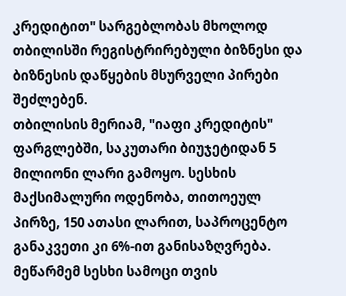კრედიტით" სარგებლობას მხოლოდ თბილისში რეგისტრირებული ბიზნესი და ბიზნესის დაწყების მსურველი პირები შეძლებენ.
თბილისის მერიამ, "იაფი კრედიტის" ფარგლებში, საკუთარი ბიუჯეტიდან 5 მილიონი ლარი გამოყო. სესხის მაქსიმალური ოდენობა, თითოეულ პირზე, 150 ათასი ლარით, საპროცენტო განაკვეთი კი 6%-ით განისაზღვრება. მეწარმემ სესხი სამოცი თვის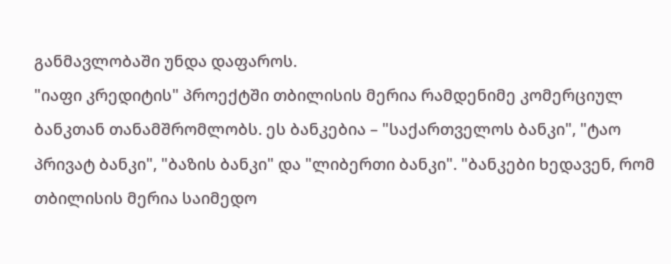განმავლობაში უნდა დაფაროს.
"იაფი კრედიტის" პროექტში თბილისის მერია რამდენიმე კომერციულ ბანკთან თანამშრომლობს. ეს ბანკებია – "საქართველოს ბანკი", "ტაო პრივატ ბანკი", "ბაზის ბანკი" და "ლიბერთი ბანკი". "ბანკები ხედავენ, რომ თბილისის მერია საიმედო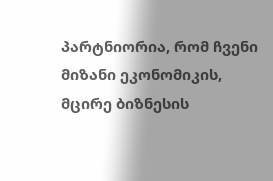პარტნიორია, რომ ჩვენი მიზანი ეკონომიკის, მცირე ბიზნესის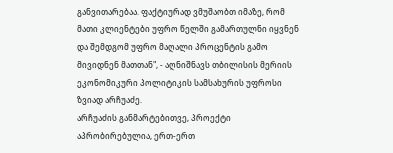განვითარებაა. ფაქტიურად ვმუშაობთ იმაზე, რომ მათი კლიენტები უფრო წელში გამართულნი იყვნენ და შემდგომ უფრო მაღალი პროცენტის გამო მივიდნენ მათთან", - აღნიშნავს თბილისის მერიის ეკონომიკური პოლიტიკის სამსახურის უფროსი ზვიად არჩუაძე.
არჩუაძის განმარტებითვე, პროექტი აპრობირებულია, ერთ-ერთ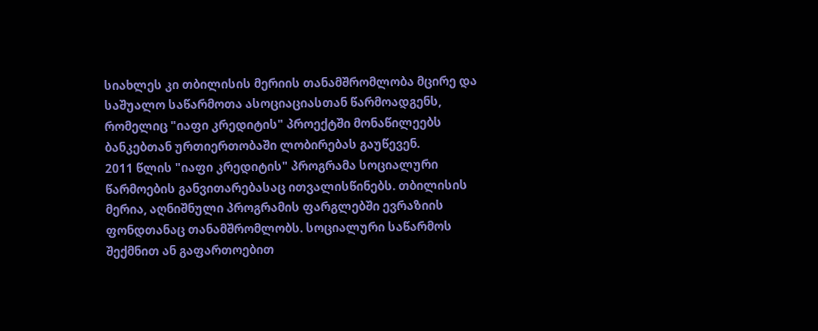სიახლეს კი თბილისის მერიის თანამშრომლობა მცირე და საშუალო საწარმოთა ასოციაციასთან წარმოადგენს, რომელიც "იაფი კრედიტის" პროექტში მონაწილეებს ბანკებთან ურთიერთობაში ლობირებას გაუწევენ.
2011 წლის "იაფი კრედიტის" პროგრამა სოციალური წარმოების განვითარებასაც ითვალისწინებს. თბილისის მერია, აღნიშნული პროგრამის ფარგლებში ევრაზიის ფონდთანაც თანამშრომლობს. სოციალური საწარმოს შექმნით ან გაფართოებით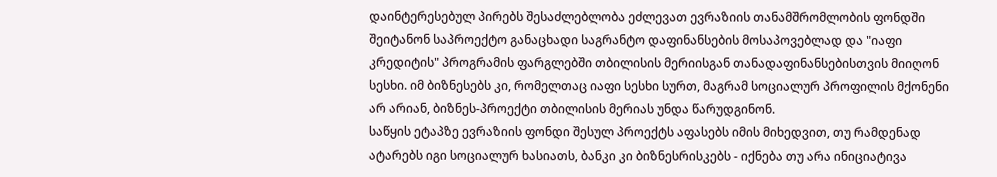დაინტერესებულ პირებს შესაძლებლობა ეძლევათ ევრაზიის თანამშრომლობის ფონდში შეიტანონ საპროექტო განაცხადი საგრანტო დაფინანსების მოსაპოვებლად და "იაფი კრედიტის" პროგრამის ფარგლებში თბილისის მერიისგან თანადაფინანსებისთვის მიიღონ სესხი. იმ ბიზნესებს კი, რომელთაც იაფი სესხი სურთ, მაგრამ სოციალურ პროფილის მქონენი არ არიან, ბიზნეს-პროექტი თბილისის მერიას უნდა წარუდგინონ.
საწყის ეტაპზე ევრაზიის ფონდი შესულ პროექტს აფასებს იმის მიხედვით, თუ რამდენად ატარებს იგი სოციალურ ხასიათს, ბანკი კი ბიზნესრისკებს - იქნება თუ არა ინიციატივა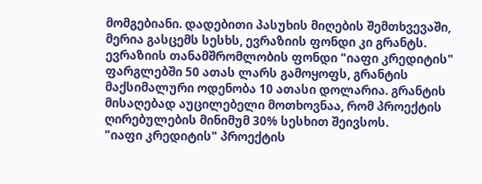მომგებიანი. დადებითი პასუხის მიღების შემთხვევაში, მერია გასცემს სესხს, ევრაზიის ფონდი კი გრანტს.
ევრაზიის თანამშრომლობის ფონდი "იაფი კრედიტის" ფარგლებში 50 ათას ლარს გამოყოფს, გრანტის მაქსიმალური ოდენობა 10 ათასი დოლარია. გრანტის მისაღებად აუცილებელი მოთხოვნაა, რომ პროექტის ღირებულების მინიმუმ 30% სესხით შეივსოს.
"იაფი კრედიტის" პროექტის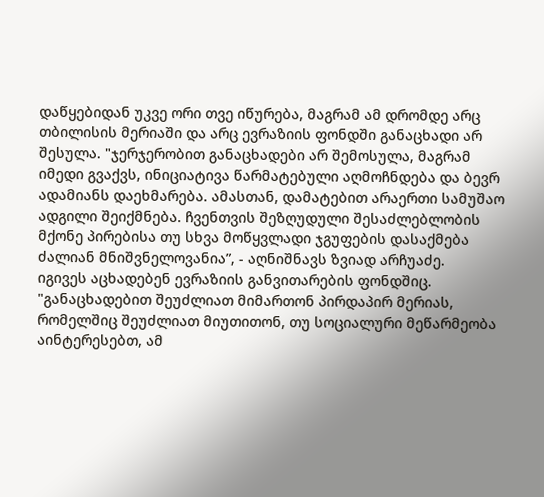დაწყებიდან უკვე ორი თვე იწურება, მაგრამ ამ დრომდე არც თბილისის მერიაში და არც ევრაზიის ფონდში განაცხადი არ შესულა. "ჯერჯერობით განაცხადები არ შემოსულა, მაგრამ იმედი გვაქვს, ინიციატივა წარმატებული აღმოჩნდება და ბევრ ადამიანს დაეხმარება. ამასთან, დამატებით არაერთი სამუშაო ადგილი შეიქმნება. ჩვენთვის შეზღუდული შესაძლებლობის მქონე პირებისა თუ სხვა მოწყვლადი ჯგუფების დასაქმება ძალიან მნიშვნელოვანია”, - აღნიშნავს ზვიად არჩუაძე.
იგივეს აცხადებენ ევრაზიის განვითარების ფონდშიც. "განაცხადებით შეუძლიათ მიმართონ პირდაპირ მერიას, რომელშიც შეუძლიათ მიუთითონ, თუ სოციალური მეწარმეობა აინტერესებთ, ამ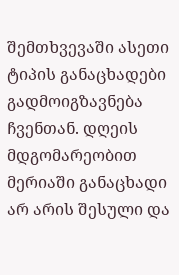შემთხვევაში ასეთი ტიპის განაცხადები გადმოიგზავნება ჩვენთან. დღეის მდგომარეობით მერიაში განაცხადი არ არის შესული და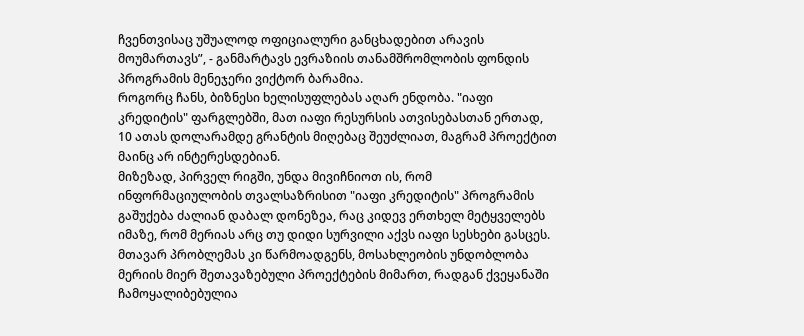ჩვენთვისაც უშუალოდ ოფიციალური განცხადებით არავის მოუმართავს”, - განმარტავს ევრაზიის თანამშრომლობის ფონდის პროგრამის მენეჯერი ვიქტორ ბარამია.
როგორც ჩანს, ბიზნესი ხელისუფლებას აღარ ენდობა. "იაფი კრედიტის" ფარგლებში, მათ იაფი რესურსის ათვისებასთან ერთად, 10 ათას დოლარამდე გრანტის მიღებაც შეუძლიათ, მაგრამ პროექტით მაინც არ ინტერესდებიან.
მიზეზად, პირველ რიგში, უნდა მივიჩნიოთ ის, რომ ინფორმაციულობის თვალსაზრისით "იაფი კრედიტის" პროგრამის გაშუქება ძალიან დაბალ დონეზეა, რაც კიდევ ერთხელ მეტყველებს იმაზე, რომ მერიას არც თუ დიდი სურვილი აქვს იაფი სესხები გასცეს.
მთავარ პრობლემას კი წარმოადგენს, მოსახლეობის უნდობლობა მერიის მიერ შეთავაზებული პროექტების მიმართ, რადგან ქვეყანაში ჩამოყალიბებულია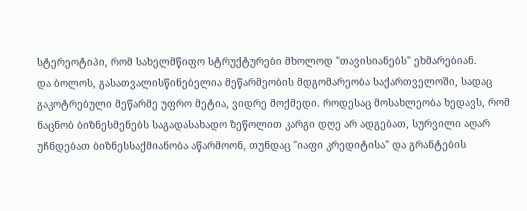სტერეოტიპი, რომ სახელმწიფო სტრუქტურები მხოლოდ "თავისიანებს" ეხმარებიან.
და ბოლოს, გასათვალისწინებელია მეწარმეობის მდგომარეობა საქართველოში, სადაც გაკოტრებული მეწარმე უფრო მეტია, ვიდრე მოქმედი. როდესაც მოსახლეობა ხედავს, რომ ნაცნობ ბიზნესმენებს საგადასახადო ზეწოლით კარგი დღე არ ადგებათ, სურვილი აღარ უჩნდებათ ბიზნესსაქმიანობა აწარმოონ, თუნდაც "იაფი კრედიტისა" და გრანტების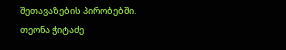შეთავაზების პირობებში.
თეონა ჭიტაძე